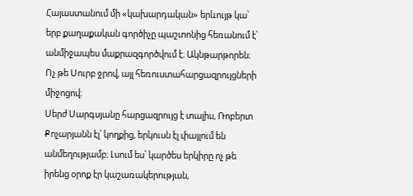Հայաստանում մի «կախարդական» երևույթ կա՝ երբ քաղաքական գործիչը պաշտոնից հեռանում է՝ անմիջապես մաքրազգործվում է։ Ակնթարթորեն։ Ոչ թե Սուրբ ջրով, այլ հեռուստահարցազրույցների միջոցով։
Սերժ Սարգսյանը հարցազրույց է տալիս, Ռոբերտ Քոչարյանն էլ՝ կողքից, երկուսն էլ փայլում են անմեղությամբ։ Լսում ես՝ կարծես երկիրը ոչ թե իրենց օրոք էր կաշառակերության,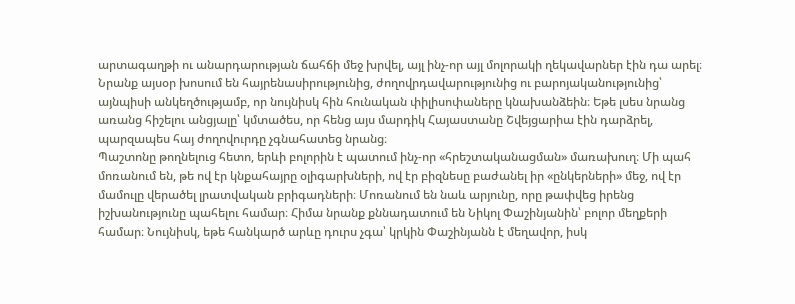արտագաղթի ու անարդարության ճահճի մեջ խրվել, այլ ինչ-որ այլ մոլորակի ղեկավարներ էին դա արել։
Նրանք այսօր խոսում են հայրենասիրությունից, ժողովրդավարությունից ու բարոյականությունից՝ այնպիսի անկեղծությամբ, որ նույնիսկ հին հունական փիլիսոփաները կնախանձեին։ Եթե լսես նրանց առանց հիշելու անցյալը՝ կմտածես, որ հենց այս մարդիկ Հայաստանը Շվեյցարիա էին դարձրել, պարզապես հայ ժողովուրդը չգնահատեց նրանց։
Պաշտոնը թողնելուց հետո, երևի բոլորին է պատում ինչ-որ «հրեշտականացման» մառախուղ։ Մի պահ մոռանում են, թե ով էր կնքահայրը օլիգարխների, ով էր բիզնեսը բաժանել իր «ընկերների» մեջ, ով էր մամուլը վերածել լրատվական բրիգադների։ Մոռանում են նաև արյունը, որը թափվեց իրենց իշխանությունը պահելու համար։ Հիմա նրանք քննադատում են Նիկոլ Փաշինյանին՝ բոլոր մեղքերի համար։ Նույնիսկ, եթե հանկարծ արևը դուրս չգա՝ կրկին Փաշինյանն է մեղավոր, իսկ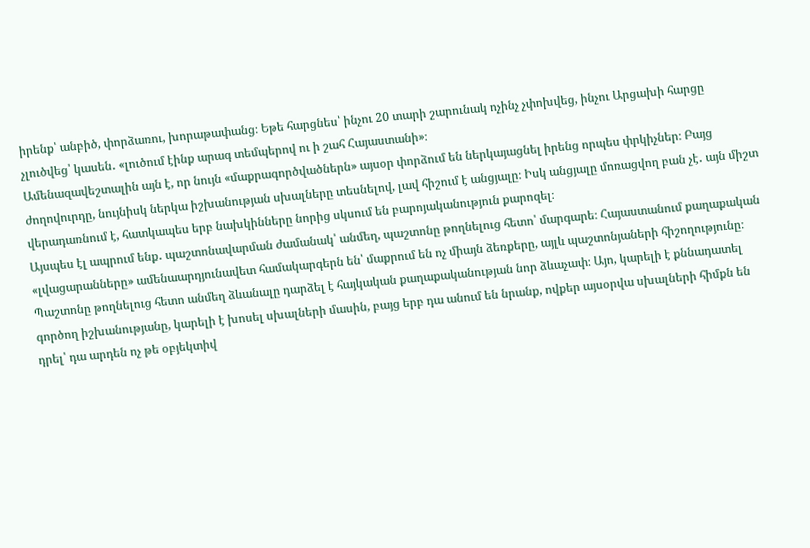իրենք՝ անբիծ, փորձառու, խորաթափանց։ Եթե հարցնես՝ ինչու 20 տարի շարունակ ոչինչ չփոխվեց, ինչու Արցախի հարցը չլուծվեց՝ կասեն․ «լուծում էինք արագ տեմպերով ու ի շահ Հայաստանի»։
Ամենազավեշտալին այն է, որ նույն «մաքրագործվածներն» այսօր փորձում են ներկայացնել իրենց որպես փրկիչներ։ Բայց ժողովուրդը, նույնիսկ ներկա իշխանության սխալները տեսնելով, լավ հիշում է անցյալը։ Իսկ անցյալը մոռացվող բան չէ․ այն միշտ վերադառնում է, հատկապես երբ նախկինները նորից սկսում են բարոյականություն քարոզել։
Այսպես էլ ապրում ենք․ պաշտոնավարման ժամանակ՝ անմեղ, պաշտոնը թողնելուց հետո՝ մարգարե։ Հայաստանում քաղաքական «լվացարանները» ամենաարդյունավետ համակարգերն են՝ մաքրում են ոչ միայն ձեռքերը, այլև պաշտոնյաների հիշողությունը։
Պաշտոնը թողնելուց հետո անմեղ ձևանալը դարձել է հայկական քաղաքականության նոր ձևաչափ։ Այո, կարելի է քննադատել գործող իշխանությանը, կարելի է խոսել սխալների մասին, բայց երբ դա անում են նրանք, ովքեր այսօրվա սխալների հիմքն են դրել՝ դա արդեն ոչ թե օբյեկտիվ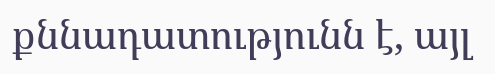քննադատությունն է, այլ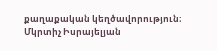քաղաքական կեղծավորություն։
Մկրտիչ Իսրայելյան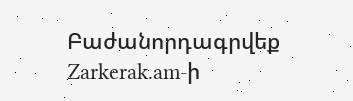Բաժանորդագրվեք Zarkerak.am-ի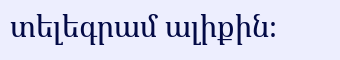տելեգրամ ալիքին։